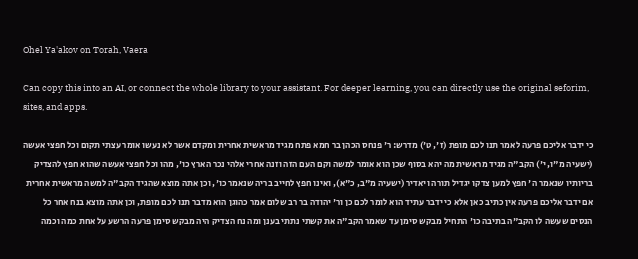Ohel Ya'akov on Torah, Vaera

Can copy this into an AI, or connect the whole library to your assistant. For deeper learning, you can directly use the original seforim, sites, and apps.

כי ידבר אליכם פרעה לאמר תנו לכם מופת (ז', ט') מדרש: ר' פנחס הכהן בר חמא פתח מגיד מראשית אחרית ומקדם אשר לא נעשו אומר עצתי תקום וכל חפצי אעשה (ישעיה מ"ו, י') הקב"ה מגיד מראשית מה יהא בסוף שכן הוא אומר למשה וקם העם הזה וזנה אחרי אלהי נכר הארץ כו', מהו וכל חפצי אעשה שהוא חפץ להצדיק בריותיו שנאמר ה' חפץ למען צדקו יגדיל תורה ויאדיר (ישעיה מ"ב, כ"א), ואינו חפץ לחייב בריה שנאמר כו', וכן אתה מוצא שהגיד הקב"ה למשה מראשית אחרית אם ידבר אליכם פרעה אין כתיב כאן אלא כי ידבר עתיד הוא לומר לכם כן ור' יהודה בר רב שלום אמר כהוגן הוא מדבר תנו לכם מופת, וכן אתה מוצא בנח אחר כל הנסים שעשה לו הקב"ה בתיבה כו' התחיל מבקש סימן עד שאמר הקב"ה את קשתי נתתי בענן ומה נח הצדיק היה מבקש סימן פרעה הרשע על אחת כמה וכמה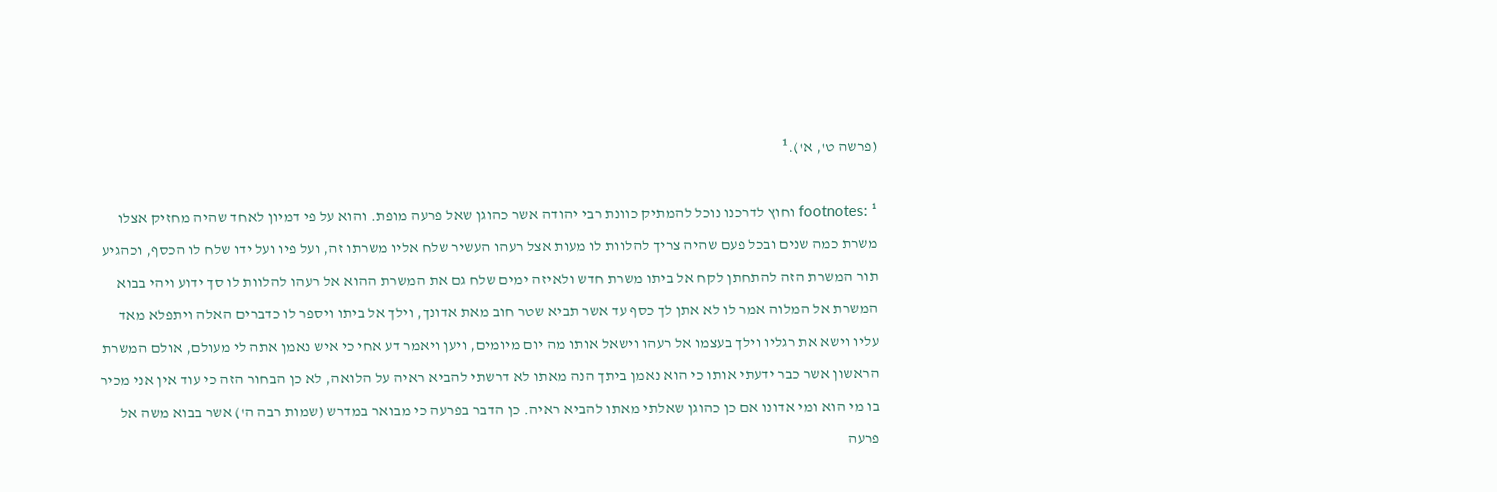(פרשה ט', א').¹

footnotes: ¹ וחוץ לדרכנו נוכל להמתיק כוונת רבי יהודה אשר כהוגן שאל פרעה מופת. והוא על פי דמיון לאחד שהיה מחזיק אצלו משרת כמה שנים ובכל פעם שהיה צריך להלוות לו מעות אצל רעהו העשיר שלח אליו משרתו זה, ועל פיו ועל ידו שלח לו הכסף, וכהגיע תור המשרת הזה להתחתן לקח אל ביתו משרת חדש ולאיזה ימים שלח גם את המשרת ההוא אל רעהו להלוות לו סך ידוע ויהי בבוא המשרת אל המלוה אמר לו לא אתן לך כסף עד אשר תביא שטר חוב מאת אדונך, וילך אל ביתו ויספר לו כדברים האלה ויתפלא מאד עליו וישא את רגליו וילך בעצמו אל רעהו וישאל אותו מה יום מיומים, ויען ויאמר דע אחי כי איש נאמן אתה לי מעולם, אולם המשרת הראשון אשר כבר ידעתי אותו כי הוא נאמן ביתך הנה מאתו לא דרשתי להביא ראיה על הלואה, לא כן הבחור הזה כי עוד אין אני מכיר בו מי הוא ומי אדונו אם כן כהוגן שאלתי מאתו להביא ראיה. כן הדבר בפרעה כי מבואר במדרש (שמות רבה ה') אשר בבוא משה אל פרעה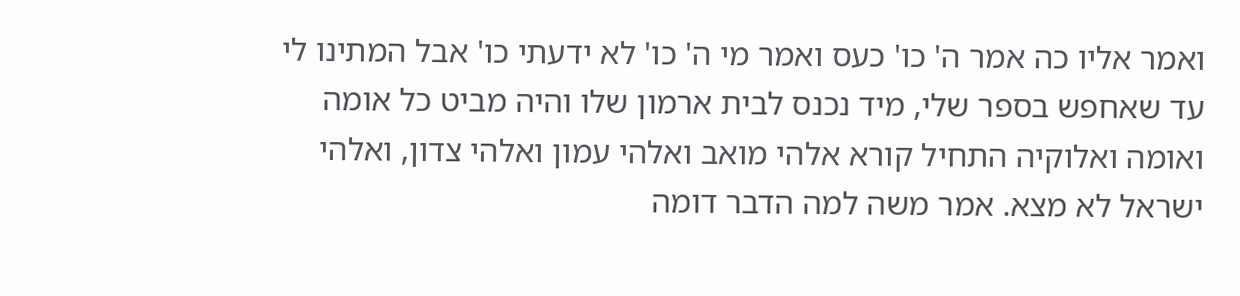ואמר אליו כה אמר ה' כו' כעס ואמר מי ה' כו' לא ידעתי כו' אבל המתינו לי עד שאחפש בספר שלי, מיד נכנס לבית ארמון שלו והיה מביט כל אומה ואומה ואלוקיה התחיל קורא אלהי מואב ואלהי עמון ואלהי צדון, ואלהי ישראל לא מצא. אמר משה למה הדבר דומה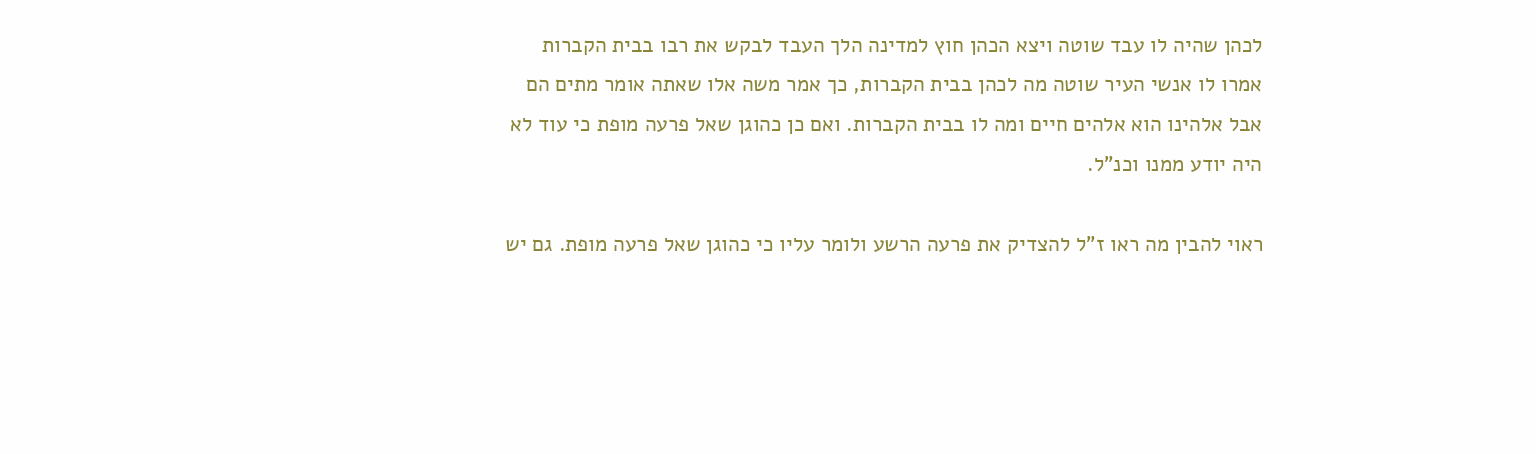לכהן שהיה לו עבד שוטה ויצא הכהן חוץ למדינה הלך העבד לבקש את רבו בבית הקברות אמרו לו אנשי העיר שוטה מה לכהן בבית הקברות, כך אמר משה אלו שאתה אומר מתים הם אבל אלהינו הוא אלהים חיים ומה לו בבית הקברות. ואם כן כהוגן שאל פרעה מופת כי עוד לא היה יודע ממנו וכנ"ל.

ראוי להבין מה ראו ז"ל להצדיק את פרעה הרשע ולומר עליו כי כהוגן שאל פרעה מופת. גם יש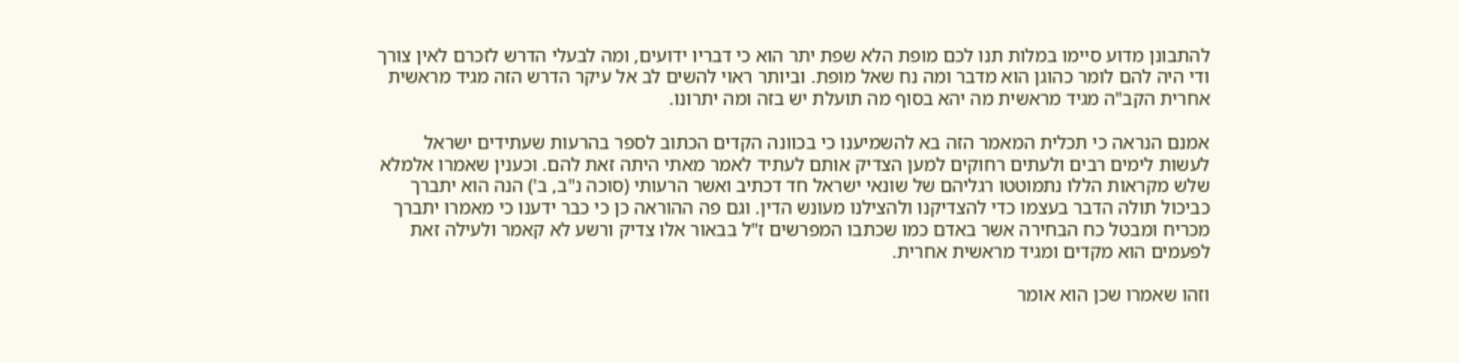להתבונן מדוע סיימו במלות תנו לכם מופת הלא שפת יתר הוא כי דבריו ידועים, ומה לבעלי הדרש לזכרם לאין צורך ודי היה להם לומר כהוגן הוא מדבר ומה נח שאל מופת. וביותר ראוי להשים לב אל עיקר הדרש הזה מגיד מראשית אחרית הקב"ה מגיד מראשית מה יהא בסוף מה תועלת יש בזה ומה יתרונו.

אמנם הנראה כי תכלית המאמר הזה בא להשמיענו כי בכוונה הקדים הכתוב לספר בהרעות שעתידים ישראל לעשות לימים רבים ולעתים רחוקים למען הצדיק אותם לעתיד לאמר מאתי היתה זאת להם. וכענין שאמרו אלמלא שלש מקראות הללו נתמוטטו רגליהם של שונאי ישראל חד דכתיב ואשר הרעותי (סוכה נ"ב, ב') הנה הוא יתברך כביכול תולה הדבר בעצמו כדי להצדיקנו ולהצילנו מעונש הדין. וגם פה ההוראה כן כי כבר ידענו כי מאמרו יתברך מכריח ומבטל כח הבחירה אשר באדם כמו שכתבו המפרשים ז"ל בבאור אלו צדיק ורשע לא קאמר ולעילה זאת לפעמים הוא מקדים ומגיד מראשית אחרית.

וזהו שאמרו שכן הוא אומר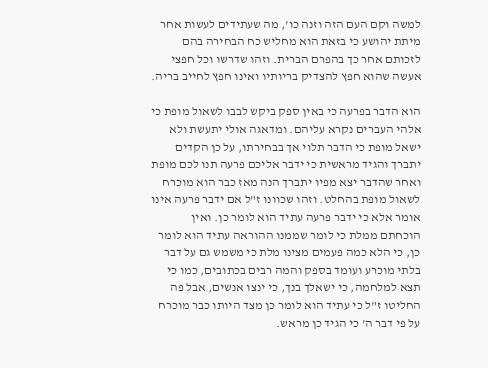למשה וקם העם הזה וזנה כו', מה שעתידים לעשות אחר מיתת יהושע כי בזאת הוא מחליש כח הבחירה בהם לזכותם אחר כך בהפרם הברית. וזהו שדרשו וכל חפצי אעשה שהוא חפץ להצדיק בריותיו ואינו חפץ לחייב בריה.

הוא הדבר בפרעה כי באין ספק ביקש לבבו לשאול מופת כי אלהי העברים נקרא עליהם. ומדאגה אולי יתעשת ולא ישאל מופת כי הדבר תלוי אך בבחירתו, על כן הקדים יתברך והגיד מראשית כי ידבר אליכם פרעה תנו לכם מופת ואחר שהדבר יצא מפיו יתברך הנה מאז כבר הוא מוכרח לשאול מופת בהחלט. וזהו שכוונו ז"ל אם ידבר פרעה אינו אומר אלא כי ידבר פרעה עתיד הוא לומר כן. ואין הוכחתם ממלת כי לומר שממנו ההוראה עתיד הוא לומר כן, כי הלא כמה פעמים מצינו מלת כי משמש גם על דבר בלתי מוכרע ועומד בספק והמה רבים בכתובים, כמו כי תצא למלחמה, כי ישאלך בנך, כי ינצו אנשים, אבל פה החליטו ז"ל כי עתיד הוא לומר כן מצד היותו כבר מוכרח על פי דבר ה' כי הגיד כן מראש.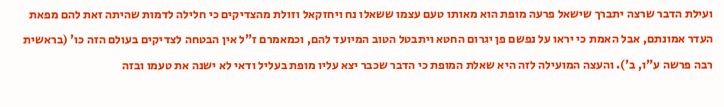ועילת הדבר שרצה יתברך שישאל פרעה מופת הוא מאותו טעם עצמו ששאלו נח ויחזקאל וזולת מהצדיקים כי חלילה לדמות שהיתה זאת להם מפאת העדר אמונתם, אבל האמת כי יראו על נפשם פן יגרום החטא ויתבטל הטוב המיועד להם, וכמאמרם ז"ל אין הבטחה לצדיקים בעולם הזה כו' (בראשית רבה פרשה ע"ו, ב'). והעצה המועילה לזה היא שאלת המופת כי הדבר שכבר יצא עליו מופת בעליל ודאי לא ישנה את טעמו ובזה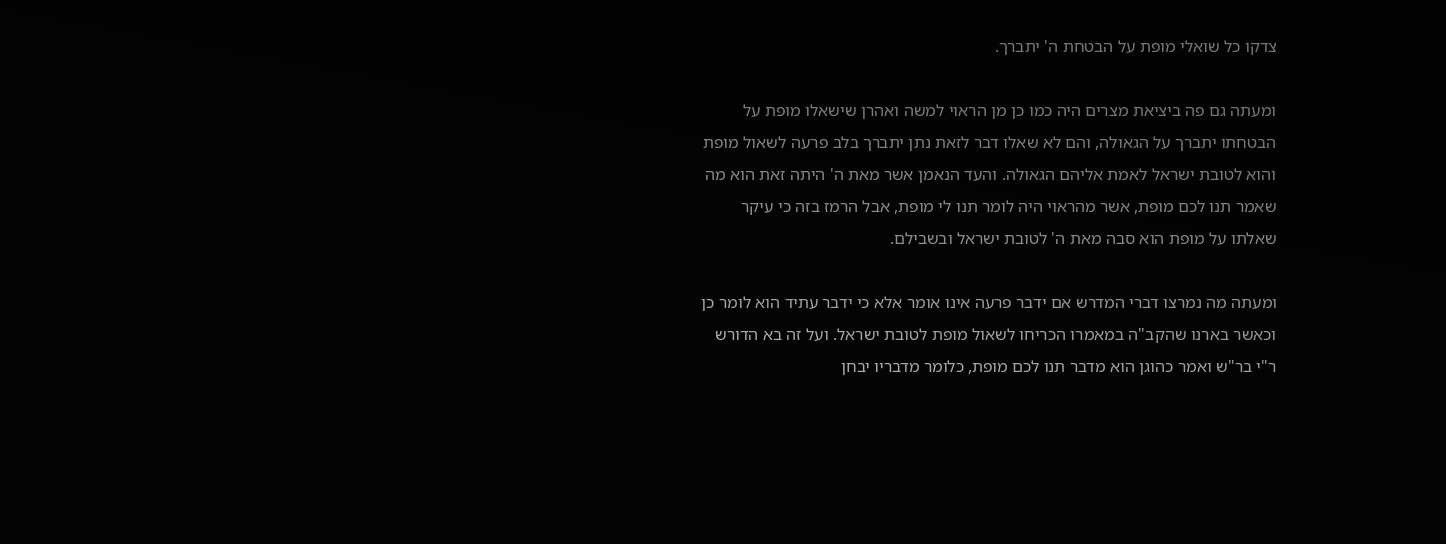צדקו כל שואלי מופת על הבטחת ה' יתברך.

ומעתה גם פה ביציאת מצרים היה כמו כן מן הראוי למשה ואהרן שישאלו מופת על הבטחתו יתברך על הגאולה, והם לא שאלו דבר לזאת נתן יתברך בלב פרעה לשאול מופת והוא לטובת ישראל לאמת אליהם הגאולה. והעד הנאמן אשר מאת ה' היתה זאת הוא מה שאמר תנו לכם מופת, אשר מהראוי היה לומר תנו לי מופת, אבל הרמז בזה כי עיקר שאלתו על מופת הוא סבה מאת ה' לטובת ישראל ובשבילם.

ומעתה מה נמרצו דברי המדרש אם ידבר פרעה אינו אומר אלא כי ידבר עתיד הוא לומר כן וכאשר בארנו שהקב"ה במאמרו הכריחו לשאול מופת לטובת ישראל. ועל זה בא הדורש ר"י בר"ש ואמר כהוגן הוא מדבר תנו לכם מופת, כלומר מדבריו יבחן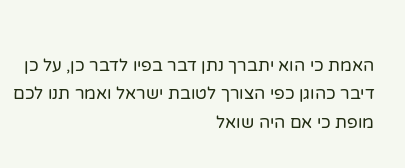האמת כי הוא יתברך נתן דבר בפיו לדבר כן, על כן דיבר כהוגן כפי הצורך לטובת ישראל ואמר תנו לכם מופת כי אם היה שואל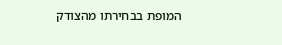המופת בבחירתו מהצודק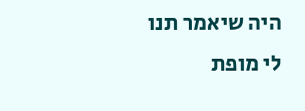היה שיאמר תנו לי מופת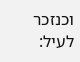וכנזכר לעיל: